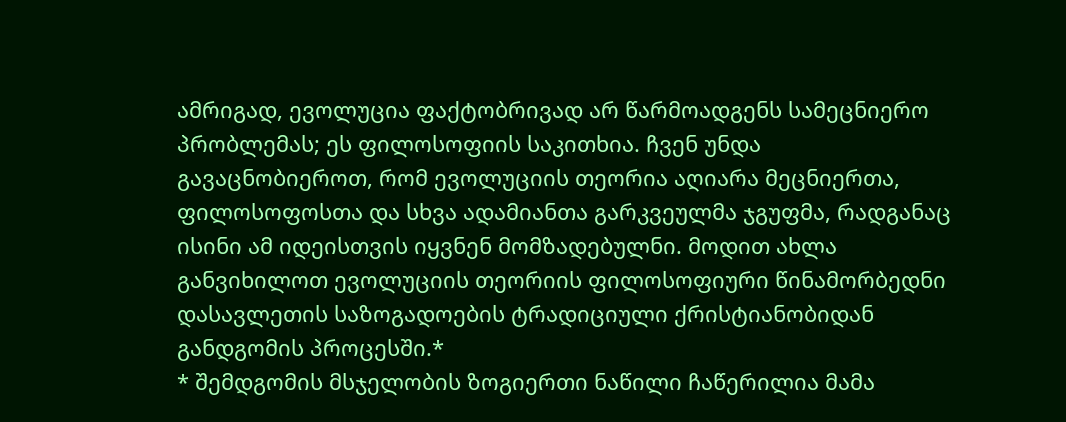ამრიგად, ევოლუცია ფაქტობრივად არ წარმოადგენს სამეცნიერო პრობლემას; ეს ფილოსოფიის საკითხია. ჩვენ უნდა გავაცნობიეროთ, რომ ევოლუციის თეორია აღიარა მეცნიერთა, ფილოსოფოსთა და სხვა ადამიანთა გარკვეულმა ჯგუფმა, რადგანაც ისინი ამ იდეისთვის იყვნენ მომზადებულნი. მოდით ახლა განვიხილოთ ევოლუციის თეორიის ფილოსოფიური წინამორბედნი დასავლეთის საზოგადოების ტრადიციული ქრისტიანობიდან განდგომის პროცესში.*
* შემდგომის მსჯელობის ზოგიერთი ნაწილი ჩაწერილია მამა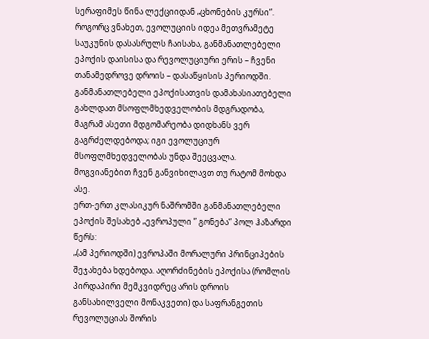სერაფიმეს წინა ლექციიდან „ცხონების კურსი“.
როგორც ვნახეთ, ევოლუციის იდეა მეთვრამეტე საუკუნის დასასრულს ჩაისახა, განმანათლებელი ეპოქის დაისისა და რევოლუციური ერის – ჩვენი თანამედროვე დროის – დასაწყისის პერიოდში. განმანათლებელი ეპოქისათვის დამახასიათებელი გახლდათ მსოფლმხედველობის მდგრადობა, მაგრამ ასეთი მდგომარეობა დიდხანს ვერ გაგრძელდებოდა; იგი ევოლუციურ მსოფლმხედველობას უნდა შეეცვალა. მოგვიანებით ჩვენ განვიხილავთ თუ რატომ მოხდა ასე.
ერთ-ერთ კლასიკურ ნაშრომში განმანათლებელი ეპოქის შესახებ „ევროპული ” გონება“ პოლ ჰაზარდი წერს:
„(ამ პერიოდში) ევროპაში მორალური პრინციპების შეჯახება ხდებოდა. აღორძინების ეპოქისა (რომლის პირდაპირი მემკვიდრეც არის დროის განსახილველი მონაკვეთი) და საფრანგეთის რევოლუციას შორის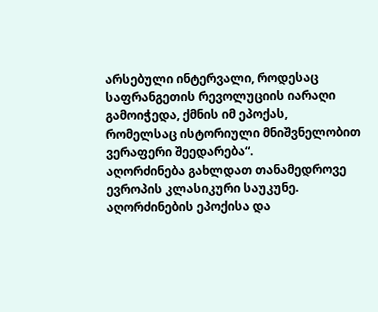არსებული ინტერვალი, როდესაც საფრანგეთის რევოლუციის იარაღი გამოიჭედა, ქმნის იმ ეპოქას, რომელსაც ისტორიული მნიშვნელობით ვერაფერი შეედარება“.
აღორძინება გახლდათ თანამედროვე ევროპის კლასიკური საუკუნე. აღორძინების ეპოქისა და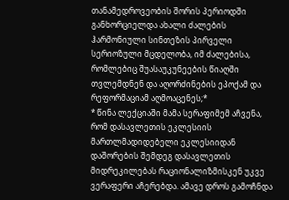თანამედროვეობის შორის პერიოდში განხორციელდა ახალი ძალების ჰარმონიული სინთეზის პირველი სერიოზული მცდელობა, იმ ძალებისა, რომლებიც შუასაუკუნეების წიაღში თვლემდნენ და აღორძინების ეპოქამ და რეფორმაციამ აღმოაცენეს;*
* წინა ლექციაში მამა სერაფიმემ აჩვენა, რომ დასავლეთის ეკლესიის მართლმადიდებელი ეკლესიიდან დაშორების შემდეგ დასავლეთის მიდრეკილებას რაციონალიზმისკენ უკვე ვერაფერი აჩერებდა. ამავე დროს გამოჩნდა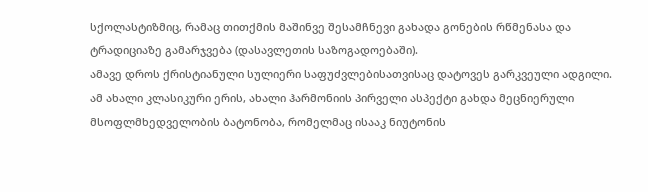სქოლასტიზმიც, რამაც თითქმის მაშინვე შესამჩნევი გახადა გონების რწმენასა და ტრადიციაზე გამარჯვება (დასავლეთის საზოგადოებაში).
ამავე დროს ქრისტიანული სულიერი საფუძვლებისათვისაც დატოვეს გარკვეული ადგილი.
ამ ახალი კლასიკური ერის, ახალი ჰარმონიის პირველი ასპექტი გახდა მეცნიერული მსოფლმხედველობის ბატონობა, რომელმაც ისააკ ნიუტონის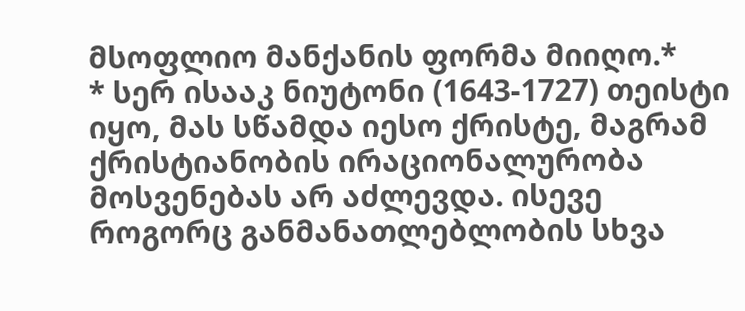მსოფლიო მანქანის ფორმა მიიღო.*
* სერ ისააკ ნიუტონი (1643-1727) თეისტი იყო, მას სწამდა იესო ქრისტე, მაგრამ ქრისტიანობის ირაციონალურობა მოსვენებას არ აძლევდა. ისევე როგორც განმანათლებლობის სხვა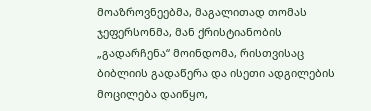მოაზროვნეებმა, მაგალითად თომას ჯეფერსონმა, მან ქრისტიანობის „გადარჩენა“ მოინდომა, რისთვისაც ბიბლიის გადაწერა და ისეთი ადგილების მოცილება დაიწყო,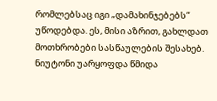რომლებსაც იგი „დამახინჯებებს“ უწოდებდა. ეს, მისი აზრით, გახლდათ მოთხრობები სასწაულების შესახებ. ნიუტონი უარყოფდა წმიდა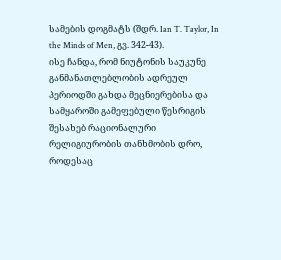სამების დოგმატს (შდრ. Ian T. Taylor, In the Minds of Men, გვ. 342-43).
ისე ჩანდა, რომ ნიუტონის საუკუნე განმანათლებლობის ადრეულ პერიოდში გახდა მეცნიერებისა და სამყაროში გამეფებული წესრიგის შესახებ რაციონალური რელიგიურობის თანხმობის დრო, როდესაც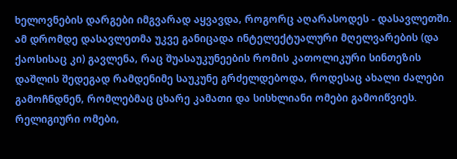ხელოვნების დარგები იმგვარად აყვავდა, როგორც აღარასოდეს - დასავლეთში.
ამ დრომდე დასავლეთმა უკვე განიცადა ინტელექტუალური მღელვარების (და ქაოსისაც კი) გავლენა, რაც შუასაუკუნეების რომის კათოლიკური სინთეზის დაშლის შედეგად რამდენიმე საუკუნე გრძელდებოდა, როდესაც ახალი ძალები გამოჩნდნენ, რომლებმაც ცხარე კამათი და სისხლიანი ომები გამოიწვიეს. რელიგიური ომები,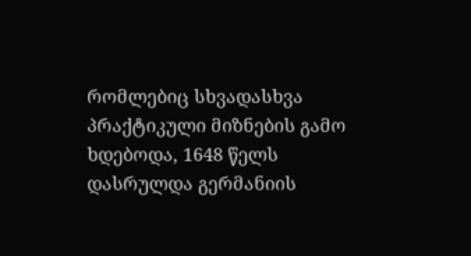რომლებიც სხვადასხვა პრაქტიკული მიზნების გამო ხდებოდა, 1648 წელს დასრულდა გერმანიის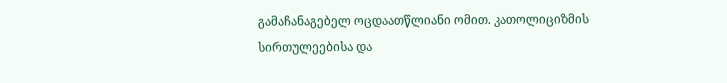გამაჩანაგებელ ოცდაათწლიანი ომით. კათოლიციზმის სირთულეებისა და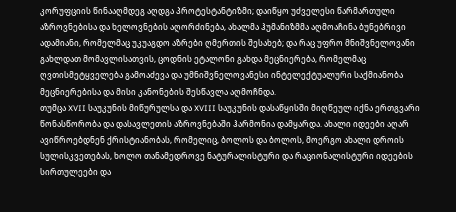კორუფციის წინააღმდეგ აღდგა პროტესტანტიზმი; დაიწყო უძველესი წარმართული აზროვნებისა და ხელოვნების აღორძინება, ახალმა ჰუმანიზმმა აღმოაჩინა ბუნებრივი ადამიანი, რომელმაც უკუაგდო აზრები ღმერთის შესახებ; და რაც უფრო მნიშვნელოვანი გახლდათ მომავლისათვის, ცოდნის ეტალონი გახდა მეცნიერება, რომელმაც ღვთისმეტყველება გამოაძევა და უმნიშვნელოვანესი ინტელექტუალური საქმიანობა მეცნიერებისა და მისი კანონების შესწავლა აღმოჩნდა.
თუმცა XVII საუკუნის მიწურულსა და XVIII საუკუნის დასაწყისში მიღწეულ იქნა ერთგვარი წონასწორობა და დასავლეთის აზროვნებაში ჰარმონია დამყარდა. ახალი იდეები აღარ ავიწროებდნენ ქრისტიანობას, რომელიც, ბოლოს და ბოლოს, მოერგო ახალი დროის სულისკვეთებას, ხოლო თანამედროვე ნატურალისტური და რაციონალისტური იდეების სირთულეები და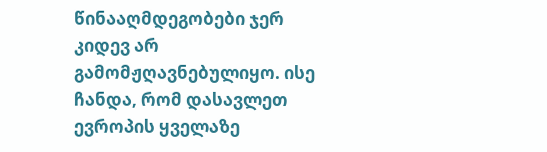წინააღმდეგობები ჯერ კიდევ არ გამომჟღავნებულიყო. ისე ჩანდა, რომ დასავლეთ ევროპის ყველაზე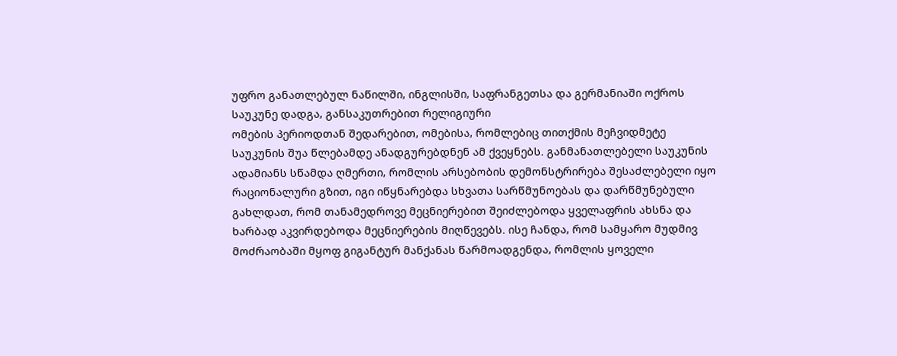უფრო განათლებულ ნაწილში, ინგლისში, საფრანგეთსა და გერმანიაში ოქროს საუკუნე დადგა, განსაკუთრებით რელიგიური
ომების პერიოდთან შედარებით, ომებისა, რომლებიც თითქმის მეჩვიდმეტე საუკუნის შუა წლებამდე ანადგურებდნენ ამ ქვეყნებს. განმანათლებელი საუკუნის ადამიანს სწამდა ღმერთი, რომლის არსებობის დემონსტრირება შესაძლებელი იყო რაციონალური გზით, იგი იწყნარებდა სხვათა სარწმუნოებას და დარწმუნებული გახლდათ, რომ თანამედროვე მეცნიერებით შეიძლებოდა ყველაფრის ახსნა და ხარბად აკვირდებოდა მეცნიერების მიღწევებს. ისე ჩანდა, რომ სამყარო მუდმივ მოძრაობაში მყოფ გიგანტურ მანქანას წარმოადგენდა, რომლის ყოველი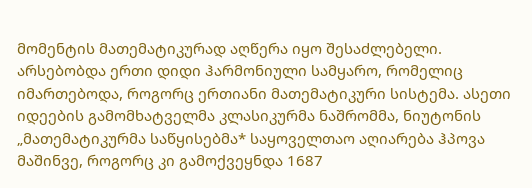მომენტის მათემატიკურად აღწერა იყო შესაძლებელი. არსებობდა ერთი დიდი ჰარმონიული სამყარო, რომელიც იმართებოდა, როგორც ერთიანი მათემატიკური სისტემა. ასეთი იდეების გამომხატველმა კლასიკურმა ნაშრომმა, ნიუტონის „მათემატიკურმა საწყისებმა* საყოველთაო აღიარება ჰპოვა მაშინვე, როგორც კი გამოქვეყნდა 1687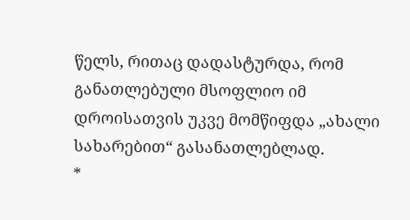წელს, რითაც დადასტურდა, რომ განათლებული მსოფლიო იმ დროისათვის უკვე მომწიფდა „ახალი სახარებით“ გასანათლებლად.
*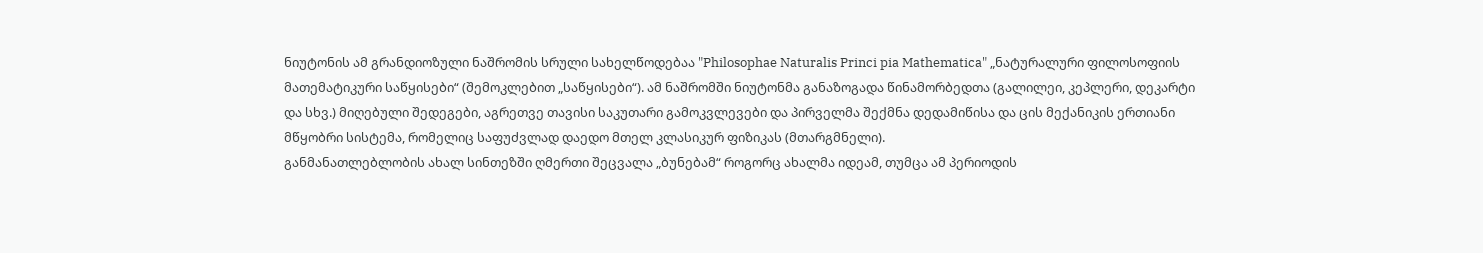ნიუტონის ამ გრანდიოზული ნაშრომის სრული სახელწოდებაა "Philosophae Naturalis Princi pia Mathematica" „ნატურალური ფილოსოფიის მათემატიკური საწყისები“ (შემოკლებით „საწყისები“). ამ ნაშრომში ნიუტონმა განაზოგადა წინამორბედთა (გალილეი, კეპლერი, დეკარტი და სხვ.) მიღებული შედეგები, აგრეთვე თავისი საკუთარი გამოკვლევები და პირველმა შექმნა დედამიწისა და ცის მექანიკის ერთიანი მწყობრი სისტემა, რომელიც საფუძვლად დაედო მთელ კლასიკურ ფიზიკას (მთარგმნელი).
განმანათლებლობის ახალ სინთეზში ღმერთი შეცვალა „ბუნებამ“ როგორც ახალმა იდეამ, თუმცა ამ პერიოდის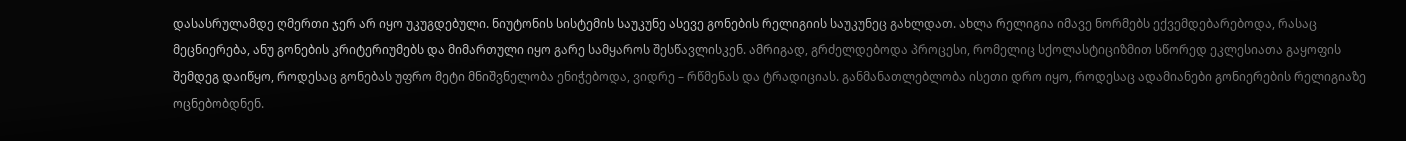დასასრულამდე ღმერთი ჯერ არ იყო უკუგდებული. ნიუტონის სისტემის საუკუნე ასევე გონების რელიგიის საუკუნეც გახლდათ. ახლა რელიგია იმავე ნორმებს ექვემდებარებოდა, რასაც მეცნიერება, ანუ გონების კრიტერიუმებს და მიმართული იყო გარე სამყაროს შესწავლისკენ. ამრიგად, გრძელდებოდა პროცესი, რომელიც სქოლასტიციზმით სწორედ ეკლესიათა გაყოფის შემდეგ დაიწყო, როდესაც გონებას უფრო მეტი მნიშვნელობა ენიჭებოდა, ვიდრე – რწმენას და ტრადიციას. განმანათლებლობა ისეთი დრო იყო, როდესაც ადამიანები გონიერების რელიგიაზე ოცნებობდნენ.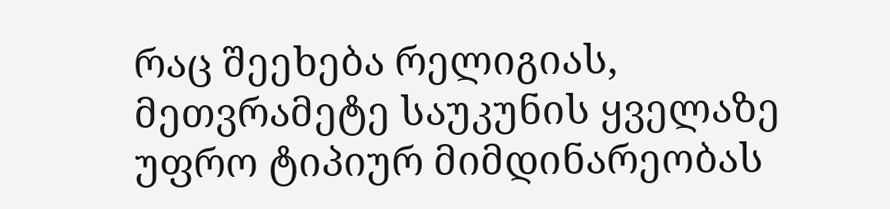რაც შეეხება რელიგიას, მეთვრამეტე საუკუნის ყველაზე უფრო ტიპიურ მიმდინარეობას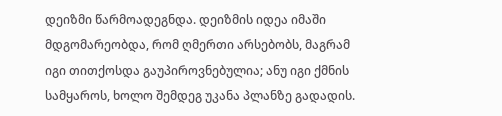დეიზმი წარმოადეგნდა. დეიზმის იდეა იმაში მდგომარეობდა, რომ ღმერთი არსებობს, მაგრამ იგი თითქოსდა გაუპიროვნებულია; ანუ იგი ქმნის სამყაროს, ხოლო შემდეგ უკანა პლანზე გადადის.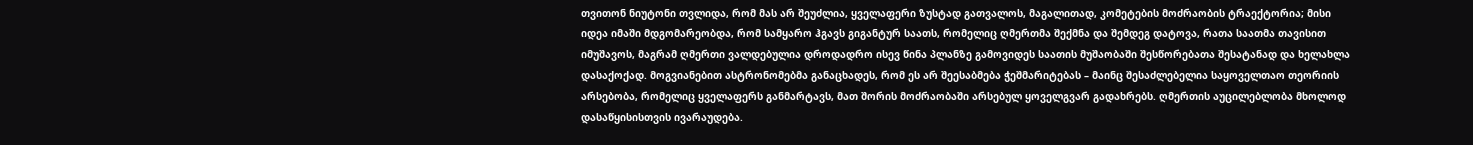თვითონ ნიუტონი თვლიდა, რომ მას არ შეუძლია, ყველაფერი ზუსტად გათვალოს, მაგალითად, კომეტების მოძრაობის ტრაექტორია; მისი იდეა იმაში მდგომარეობდა, რომ სამყარო ჰგავს გიგანტურ საათს, რომელიც ღმერთმა შექმნა და შემდეგ დატოვა, რათა საათმა თავისით იმუშავოს, მაგრამ ღმერთი ვალდებულია დროდადრო ისევ წინა პლანზე გამოვიდეს საათის მუშაობაში შესწორებათა შესატანად და ხელახლა დასაქოქად. მოგვიანებით ასტრონომებმა განაცხადეს, რომ ეს არ შეესაბმება ჭეშმარიტებას – მაინც შესაძლებელია საყოველთაო თეორიის არსებობა, რომელიც ყველაფერს განმარტავს, მათ შორის მოძრაობაში არსებულ ყოველგვარ გადახრებს. ღმერთის აუცილებლობა მხოლოდ დასაწყისისთვის ივარაუდება.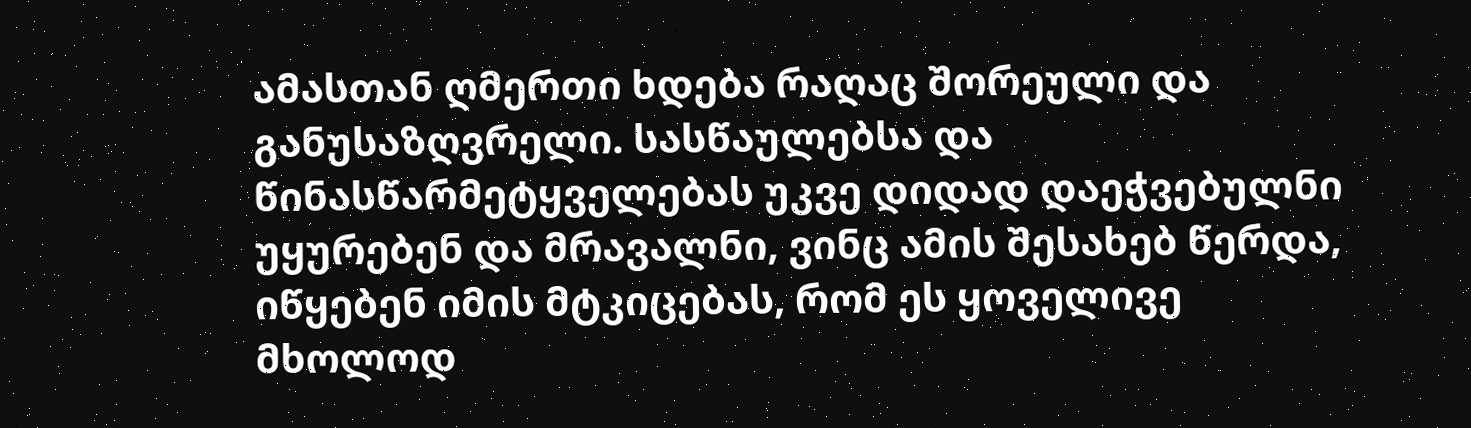ამასთან ღმერთი ხდება რაღაც შორეული და განუსაზღვრელი. სასწაულებსა და წინასწარმეტყველებას უკვე დიდად დაეჭვებულნი უყურებენ და მრავალნი, ვინც ამის შესახებ წერდა, იწყებენ იმის მტკიცებას, რომ ეს ყოველივე მხოლოდ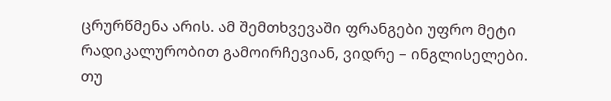ცრურწმენა არის. ამ შემთხვევაში ფრანგები უფრო მეტი რადიკალურობით გამოირჩევიან, ვიდრე – ინგლისელები.
თუ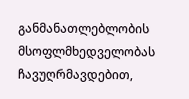განმანათლებლობის მსოფლმხედველობას ჩავუღრმავდებით,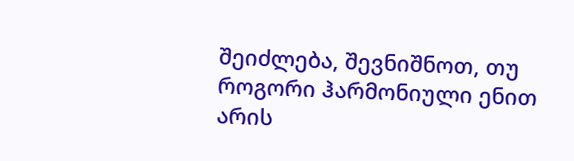შეიძლება, შევნიშნოთ, თუ როგორი ჰარმონიული ენით არის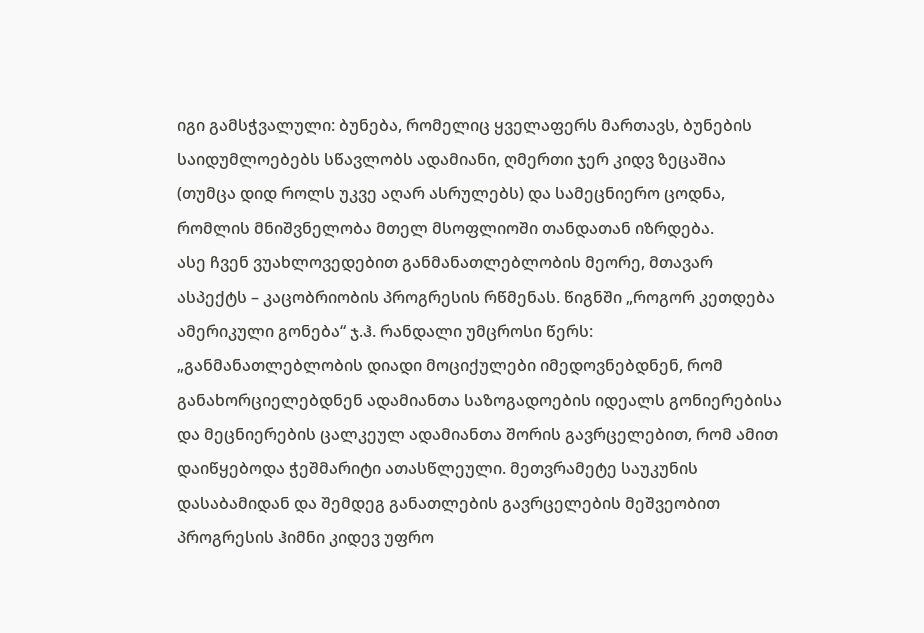იგი გამსჭვალული: ბუნება, რომელიც ყველაფერს მართავს, ბუნების საიდუმლოებებს სწავლობს ადამიანი, ღმერთი ჯერ კიდვ ზეცაშია (თუმცა დიდ როლს უკვე აღარ ასრულებს) და სამეცნიერო ცოდნა, რომლის მნიშვნელობა მთელ მსოფლიოში თანდათან იზრდება.
ასე ჩვენ ვუახლოვედებით განმანათლებლობის მეორე, მთავარ ასპექტს – კაცობრიობის პროგრესის რწმენას. წიგნში „როგორ კეთდება ამერიკული გონება“ ჯ.ჰ. რანდალი უმცროსი წერს:
„განმანათლებლობის დიადი მოციქულები იმედოვნებდნენ, რომ განახორციელებდნენ ადამიანთა საზოგადოების იდეალს გონიერებისა და მეცნიერების ცალკეულ ადამიანთა შორის გავრცელებით, რომ ამით დაიწყებოდა ჭეშმარიტი ათასწლეული. მეთვრამეტე საუკუნის დასაბამიდან და შემდეგ განათლების გავრცელების მეშვეობით პროგრესის ჰიმნი კიდევ უფრო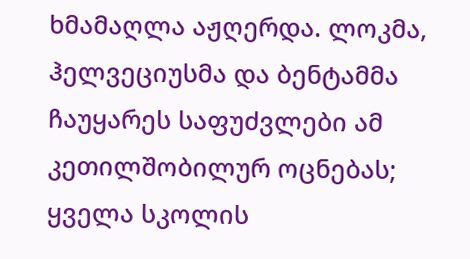ხმამაღლა აჟღერდა. ლოკმა, ჰელვეციუსმა და ბენტამმა ჩაუყარეს საფუძვლები ამ კეთილშობილურ ოცნებას; ყველა სკოლის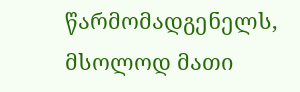წარმომადგენელს, მსოლოდ მათი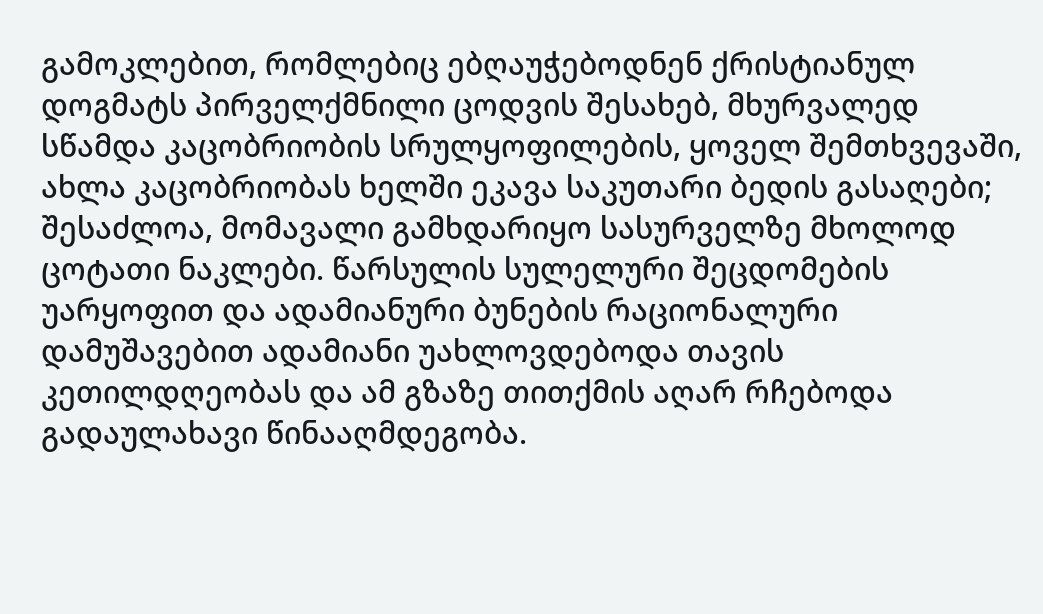გამოკლებით, რომლებიც ებღაუჭებოდნენ ქრისტიანულ დოგმატს პირველქმნილი ცოდვის შესახებ, მხურვალედ სწამდა კაცობრიობის სრულყოფილების, ყოველ შემთხვევაში, ახლა კაცობრიობას ხელში ეკავა საკუთარი ბედის გასაღები; შესაძლოა, მომავალი გამხდარიყო სასურველზე მხოლოდ ცოტათი ნაკლები. წარსულის სულელური შეცდომების უარყოფით და ადამიანური ბუნების რაციონალური დამუშავებით ადამიანი უახლოვდებოდა თავის კეთილდღეობას და ამ გზაზე თითქმის აღარ რჩებოდა გადაულახავი წინააღმდეგობა.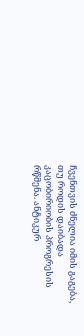ჩვენთვის ძნელია იმის გაგება, თუ როდის დაიბადა კაცობირიობის პროგრესის რწმენა. ანტიკურ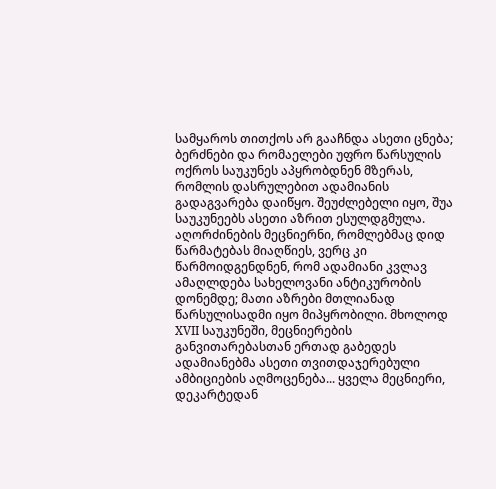სამყაროს თითქოს არ გააჩნდა ასეთი ცნება; ბერძნები და რომაელები უფრო წარსულის ოქროს საუკუნეს აპყრობდნენ მზერას, რომლის დასრულებით ადამიანის გადაგვარება დაიწყო. შეუძლებელი იყო, შუა საუკუნეებს ასეთი აზრით ესულდგმულა. აღორძინების მეცნიერნი, რომლებმაც დიდ წარმატებას მიაღწიეს, ვერც კი წარმოიდგენდნენ, რომ ადამიანი კვლავ ამაღლდება სახელოვანი ანტიკურობის დონემდე; მათი აზრები მთლიანად წარსულისადმი იყო მიპყრობილი. მხოლოდ XVII საუკუნეში, მეცნიერების განვითარებასთან ერთად გაბედეს ადამიანებმა ასეთი თვითდაჯერებული ამბიციების აღმოცენება... ყველა მეცნიერი, დეკარტედან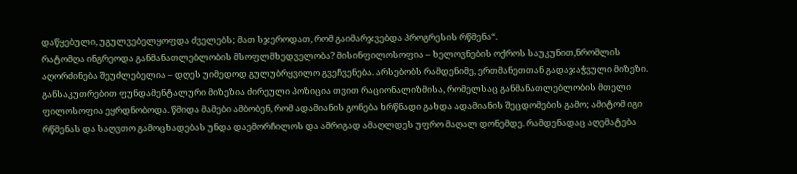დაწყებული, უგულვებელყოფდა ძველებს; მათ სჯეროდათ, რომ გაიმარჯვებდა პროგრესის რწმენა“.
რატომღა ინგრეოდა განმანათლებლობის მსოფლმხედველობა? მისინფილოსოფია – ხელოვნების ოქროს საუკუნით,ნრომლის აღორძინება შეუძლებელია – დღეს უიმედოდ გულუბრყვილო გვეჩვენება. არსებობს რამდენიმე, ერთმანეთთან გადაჯაჭვული მიზეზი. განსაკუთრებით ფუნდამენტალური მიზეზია ძირეული პოზიცია თვით რაციონალიზმისა, რომელსაც განმანათლებლობის მთელი ფილოსოფია ეყრდნობოდა. წმიდა მამები ამბობენ, რომ ადამიანის გონება ხრწნადი გახდა ადამიანის შეცდომების გამო; ამიტომ იგი რწმენას და საღვთო გამოცხადებას უნდა დაემორჩილოს და ამრიგად ამაღლდეს უფრო მაღალ დონემდე. რამდენადაც აღემატება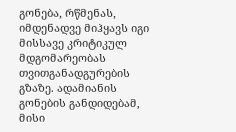გონება, რწმენას, იმდენადვე მიჰყავს იგი მისსავე კრიტიკულ მდგომარეობას თვითგანადგურების გზაზე. ადამიანის გონების განდიდებამ, მისი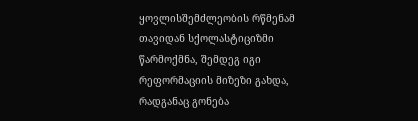ყოვლისშემძლეობის რწმენამ თავიდან სქოლასტიციზმი წარმოქმნა, შემდეგ იგი რეფორმაციის მიზეზი გახდა, რადგანაც გონება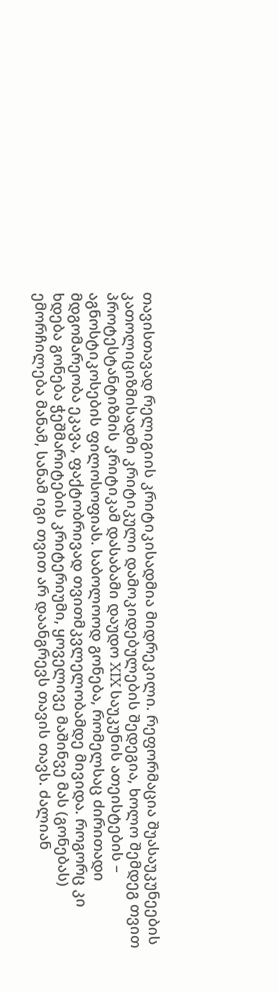თავისთავად რელიგიის კრიტიკისადმია მიდრეკილი. რეფორმაცია შუასაუკუნეების კათოლიციზმისადმი კრიტიკული დამოკიდებულების შედეგია, ხოლო შემდეგ თვით პროტესტანტიზმის კრიტიკამ დასაბამი დაუდო XIX საუკუნის ათეისტების – აგნოსტიკოსების ფილოსოფიას. საბოლოოდ გონება, რომელსაც ძირითადი მდგომარეობა ეკავა, ფაქტობრივად თვითმკვლელობამდე მივიდა. როგორც კი ხდება გონება ჭეშმარიტების კრიტერიუმი, ყოველივე მაშინვე მას (გონებას) ემორჩილება მანამ, სანამ იგი თვით არ დაანგრევს თავის თავს. ძალიან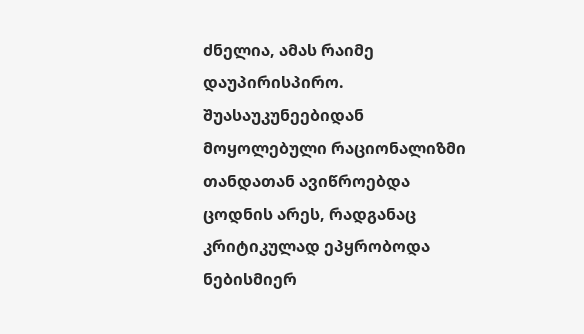ძნელია, ამას რაიმე დაუპირისპირო.
შუასაუკუნეებიდან მოყოლებული რაციონალიზმი თანდათან ავიწროებდა ცოდნის არეს, რადგანაც კრიტიკულად ეპყრობოდა ნებისმიერ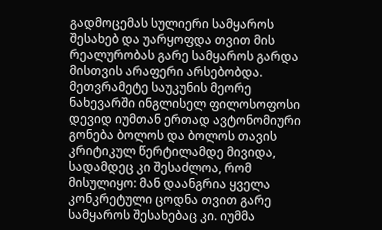გადმოცემას სულიერი სამყაროს შესახებ და უარყოფდა თვით მის რეალურობას გარე სამყაროს გარდა მისთვის არაფერი არსებობდა. მეთვრამეტე საუკუნის მეორე ნახევარში ინგლისელ ფილოსოფოსი დევიდ იუმთან ერთად ავტონომიური გონება ბოლოს და ბოლოს თავის კრიტიკულ წერტილამდე მივიდა, სადამდეც კი შესაძლოა, რომ მისულიყო: მან დაანგრია ყველა კონკრეტული ცოდნა თვით გარე სამყაროს შესახებაც კი. იუმმა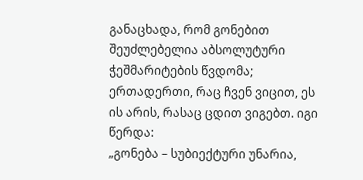განაცხადა, რომ გონებით შეუძლებელია აბსოლუტური ჭეშმარიტების წვდომა; ერთადერთი, რაც ჩვენ ვიცით, ეს ის არის, რასაც ცდით ვიგებთ. იგი წერდა:
„გონება – სუბიექტური უნარია,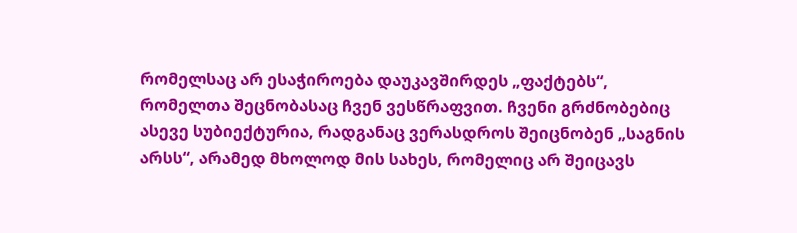რომელსაც არ ესაჭიროება დაუკავშირდეს „ფაქტებს“, რომელთა შეცნობასაც ჩვენ ვესწრაფვით. ჩვენი გრძნობებიც ასევე სუბიექტურია, რადგანაც ვერასდროს შეიცნობენ „საგნის არსს“, არამედ მხოლოდ მის სახეს, რომელიც არ შეიცავს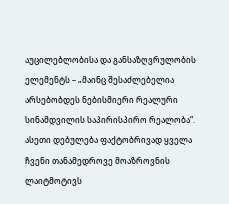აუცილებლობისა და განსაზღვრულობის ელემენტს – „მაინც შესაძლებელია არსებობდეს ნებისმიერი რეალური სინამდვილის საპირისპირო რეალობა“.
ასეთი დებულება ფაქტობრივად ყველა ჩვენი თანამედროვე მოაზროვნის ლაიტმოტივს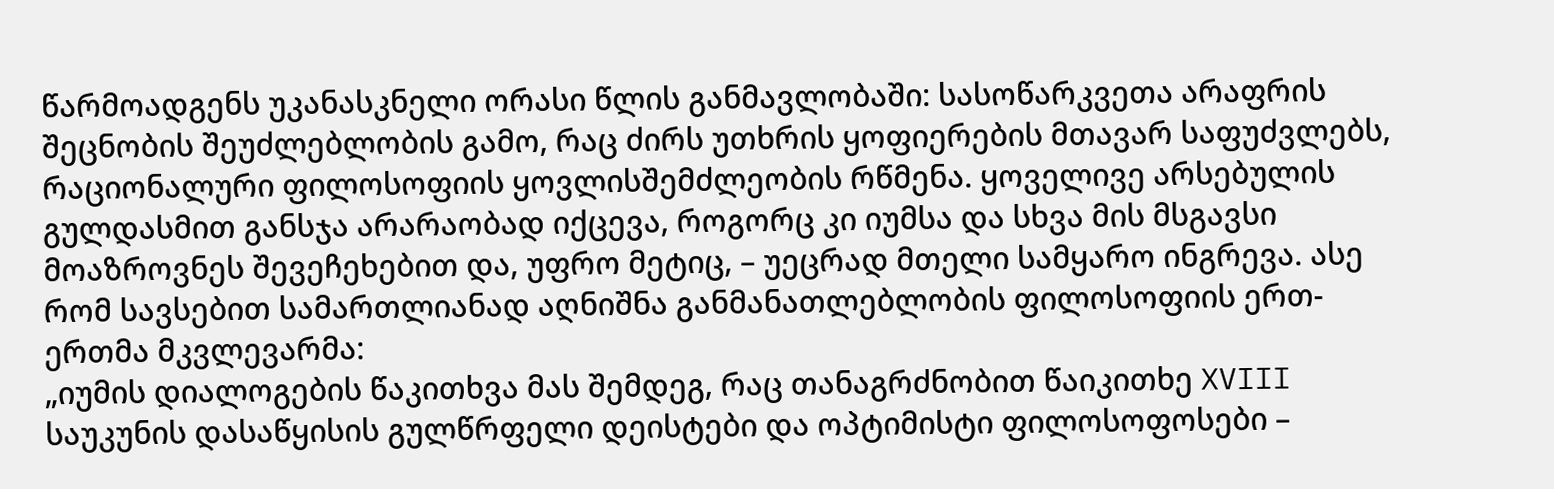წარმოადგენს უკანასკნელი ორასი წლის განმავლობაში: სასოწარკვეთა არაფრის შეცნობის შეუძლებლობის გამო, რაც ძირს უთხრის ყოფიერების მთავარ საფუძვლებს, რაციონალური ფილოსოფიის ყოვლისშემძლეობის რწმენა. ყოველივე არსებულის გულდასმით განსჯა არარაობად იქცევა, როგორც კი იუმსა და სხვა მის მსგავსი მოაზროვნეს შევეჩეხებით და, უფრო მეტიც, – უეცრად მთელი სამყარო ინგრევა. ასე რომ სავსებით სამართლიანად აღნიშნა განმანათლებლობის ფილოსოფიის ერთ-ერთმა მკვლევარმა:
„იუმის დიალოგების წაკითხვა მას შემდეგ, რაც თანაგრძნობით წაიკითხე XVIII საუკუნის დასაწყისის გულწრფელი დეისტები და ოპტიმისტი ფილოსოფოსები –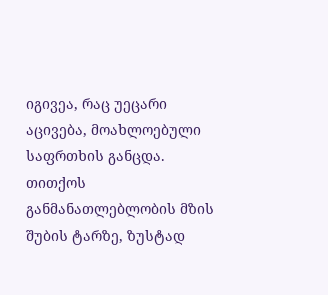იგივეა, რაც უეცარი აცივება, მოახლოებული საფრთხის განცდა. თითქოს განმანათლებლობის მზის შუბის ტარზე, ზუსტად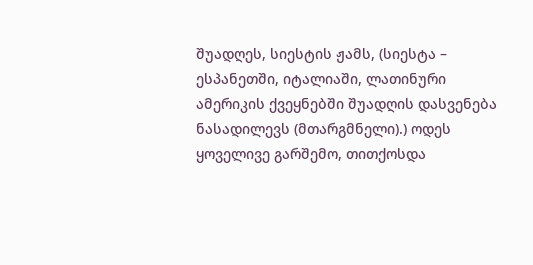შუადღეს, სიესტის ჟამს, (სიესტა – ესპანეთში, იტალიაში, ლათინური ამერიკის ქვეყნებში შუადღის დასვენება ნასადილევს (მთარგმნელი).) ოდეს ყოველივე გარშემო, თითქოსდა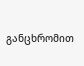განცხრომით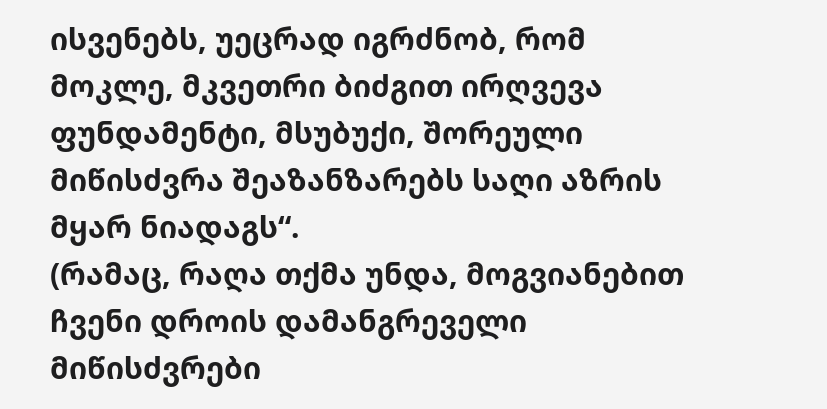ისვენებს, უეცრად იგრძნობ, რომ მოკლე, მკვეთრი ბიძგით ირღვევა ფუნდამენტი, მსუბუქი, შორეული მიწისძვრა შეაზანზარებს საღი აზრის მყარ ნიადაგს“.
(რამაც, რაღა თქმა უნდა, მოგვიანებით ჩვენი დროის დამანგრეველი მიწისძვრები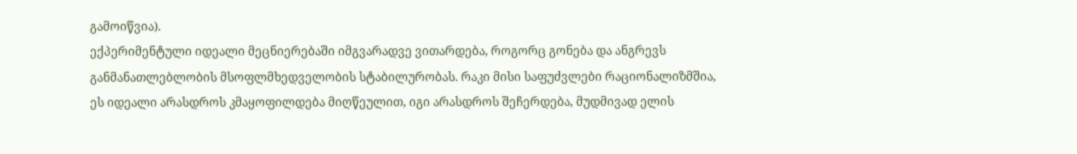გამოიწვია).
ექპერიმენტული იდეალი მეცნიერებაში იმგვარადვე ვითარდება, როგორც გონება და ანგრევს განმანათლებლობის მსოფლმხედველობის სტაბილურობას. რაკი მისი საფუძვლები რაციონალიზმშია, ეს იდეალი არასდროს კმაყოფილდება მიღწეულით, იგი არასდროს შეჩერდება, მუდმივად ელის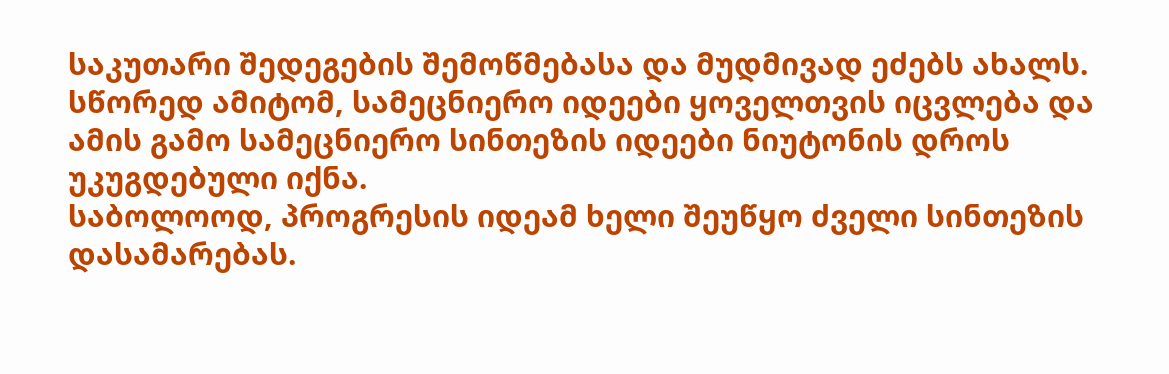საკუთარი შედეგების შემოწმებასა და მუდმივად ეძებს ახალს. სწორედ ამიტომ, სამეცნიერო იდეები ყოველთვის იცვლება და ამის გამო სამეცნიერო სინთეზის იდეები ნიუტონის დროს უკუგდებული იქნა.
საბოლოოდ, პროგრესის იდეამ ხელი შეუწყო ძველი სინთეზის დასამარებას.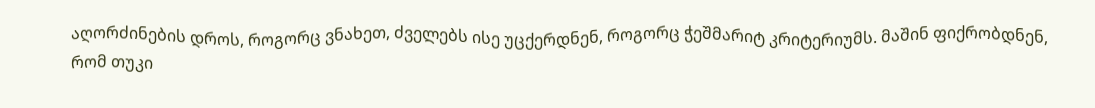აღორძინების დროს, როგორც ვნახეთ, ძველებს ისე უცქერდნენ, როგორც ჭეშმარიტ კრიტერიუმს. მაშინ ფიქრობდნენ, რომ თუკი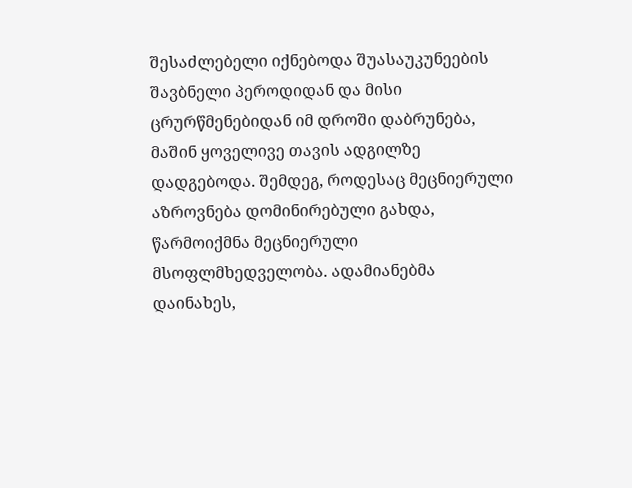შესაძლებელი იქნებოდა შუასაუკუნეების შავბნელი პეროდიდან და მისი ცრურწმენებიდან იმ დროში დაბრუნება, მაშინ ყოველივე თავის ადგილზე დადგებოდა. შემდეგ, როდესაც მეცნიერული აზროვნება დომინირებული გახდა, წარმოიქმნა მეცნიერული მსოფლმხედველობა. ადამიანებმა დაინახეს,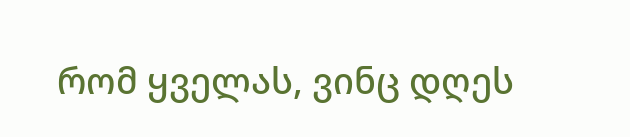რომ ყველას, ვინც დღეს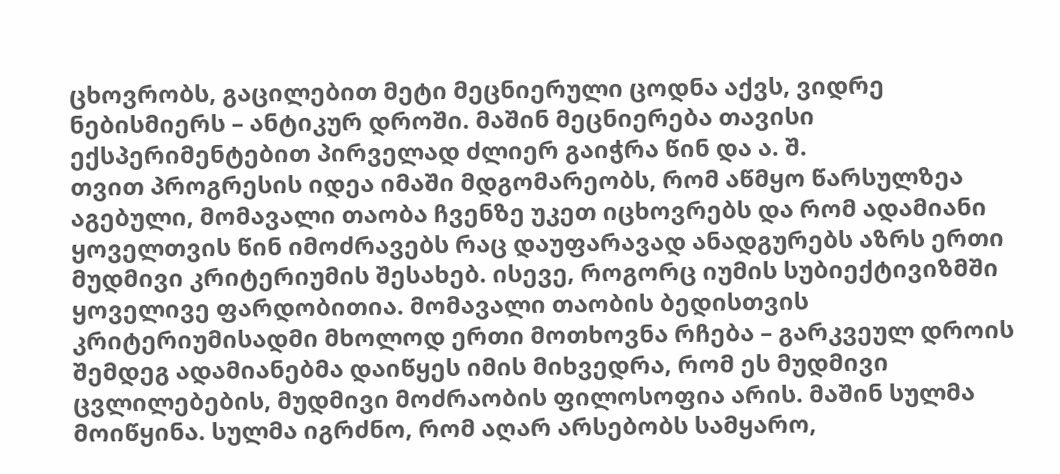ცხოვრობს, გაცილებით მეტი მეცნიერული ცოდნა აქვს, ვიდრე ნებისმიერს – ანტიკურ დროში. მაშინ მეცნიერება თავისი ექსპერიმენტებით პირველად ძლიერ გაიჭრა წინ და ა. შ.
თვით პროგრესის იდეა იმაში მდგომარეობს, რომ აწმყო წარსულზეა აგებული, მომავალი თაობა ჩვენზე უკეთ იცხოვრებს და რომ ადამიანი ყოველთვის წინ იმოძრავებს რაც დაუფარავად ანადგურებს აზრს ერთი მუდმივი კრიტერიუმის შესახებ. ისევე, როგორც იუმის სუბიექტივიზმში ყოველივე ფარდობითია. მომავალი თაობის ბედისთვის კრიტერიუმისადმი მხოლოდ ერთი მოთხოვნა რჩება – გარკვეულ დროის შემდეგ ადამიანებმა დაიწყეს იმის მიხვედრა, რომ ეს მუდმივი ცვლილებების, მუდმივი მოძრაობის ფილოსოფია არის. მაშინ სულმა მოიწყინა. სულმა იგრძნო, რომ აღარ არსებობს სამყარო,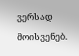ვერსად მოისვენებ.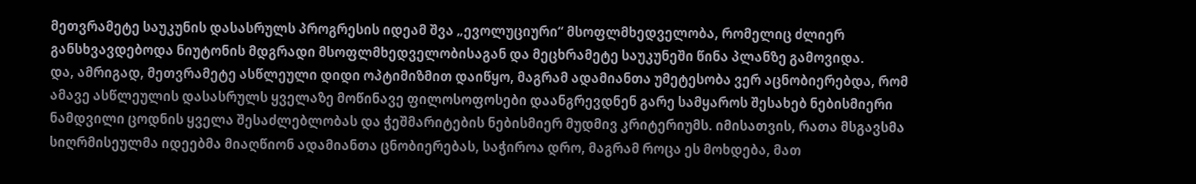მეთვრამეტე საუკუნის დასასრულს პროგრესის იდეამ შვა „ევოლუციური“ მსოფლმხედველობა, რომელიც ძლიერ განსხვავდებოდა ნიუტონის მდგრადი მსოფლმხედველობისაგან და მეცხრამეტე საუკუნეში წინა პლანზე გამოვიდა.
და, ამრიგად, მეთვრამეტე ასწლეული დიდი ოპტიმიზმით დაიწყო, მაგრამ ადამიანთა უმეტესობა ვერ აცნობიერებდა, რომ ამავე ასწლეულის დასასრულს ყველაზე მოწინავე ფილოსოფოსები დაანგრევდნენ გარე სამყაროს შესახებ ნებისმიერი ნამდვილი ცოდნის ყველა შესაძლებლობას და ჭეშმარიტების ნებისმიერ მუდმივ კრიტერიუმს. იმისათვის, რათა მსგავსმა სიღრმისეულმა იდეებმა მიაღწიონ ადამიანთა ცნობიერებას, საჭიროა დრო, მაგრამ როცა ეს მოხდება, მათ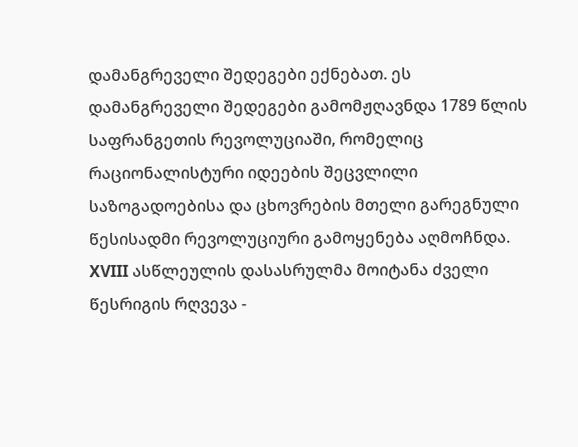დამანგრეველი შედეგები ექნებათ. ეს დამანგრეველი შედეგები გამომჟღავნდა 1789 წლის საფრანგეთის რევოლუციაში, რომელიც რაციონალისტური იდეების შეცვლილი საზოგადოებისა და ცხოვრების მთელი გარეგნული წესისადმი რევოლუციური გამოყენება აღმოჩნდა. XVIII ასწლეულის დასასრულმა მოიტანა ძველი წესრიგის რღვევა -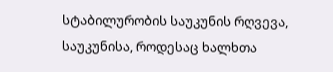სტაბილურობის საუკუნის რღვევა, საუკუნისა, როდესაც ხალხთა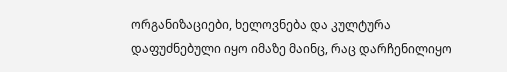ორგანიზაციები, ხელოვნება და კულტურა დაფუძნებული იყო იმაზე მაინც, რაც დარჩენილიყო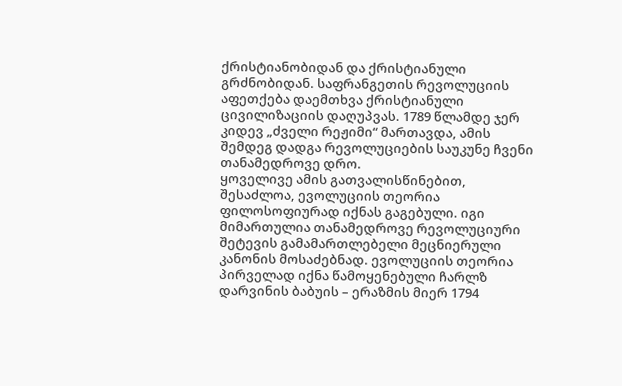ქრისტიანობიდან და ქრისტიანული გრძნობიდან. საფრანგეთის რევოლუციის აფეთქება დაემთხვა ქრისტიანული ცივილიზაციის დაღუპვას. 1789 წლამდე ჯერ კიდევ „ძველი რეჟიმი“ მართავდა, ამის შემდეგ დადგა რევოლუციების საუკუნე ჩვენი თანამედროვე დრო.
ყოველივე ამის გათვალისწინებით, შესაძლოა, ევოლუციის თეორია ფილოსოფიურად იქნას გაგებული. იგი მიმართულია თანამედროვე რევოლუციური შეტევის გამამართლებელი მეცნიერული კანონის მოსაძებნად. ევოლუციის თეორია პირველად იქნა წამოყენებული ჩარლზ დარვინის ბაბუის – ერაზმის მიერ 1794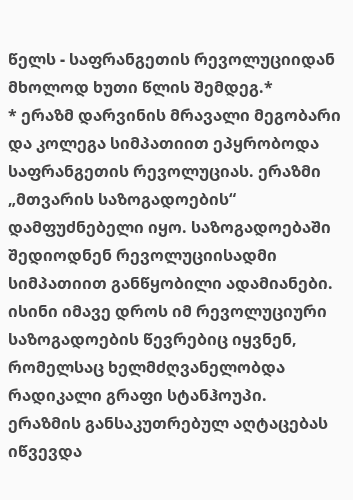წელს - საფრანგეთის რევოლუციიდან მხოლოდ ხუთი წლის შემდეგ.*
* ერაზმ დარვინის მრავალი მეგობარი და კოლეგა სიმპათიით ეპყრობოდა საფრანგეთის რევოლუციას. ერაზმი „მთვარის საზოგადოების“ დამფუძნებელი იყო. საზოგადოებაში შედიოდნენ რევოლუციისადმი სიმპათიით განწყობილი ადამიანები. ისინი იმავე დროს იმ რევოლუციური საზოგადოების წევრებიც იყვნენ, რომელსაც ხელმძღვანელობდა რადიკალი გრაფი სტანჰოუპი. ერაზმის განსაკუთრებულ აღტაცებას იწვევდა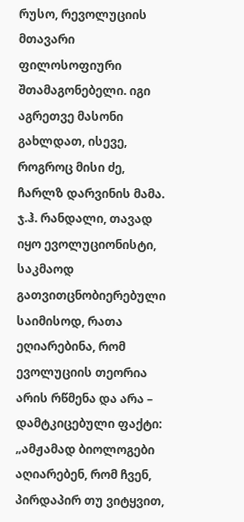რუსო, რევოლუციის მთავარი ფილოსოფიური შთამაგონებელი. იგი აგრეთვე მასონი გახლდათ, ისევე, როგროც მისი ძე, ჩარლზ დარვინის მამა.
ჯ.ჰ. რანდალი, თავად იყო ევოლუციონისტი, საკმაოდ გათვითცნობიერებული საიმისოდ, რათა ეღიარებინა, რომ ევოლუციის თეორია არის რწმენა და არა – დამტკიცებული ფაქტი:
„ამჟამად ბიოლოგები აღიარებენ, რომ ჩვენ, პირდაპირ თუ ვიტყვით,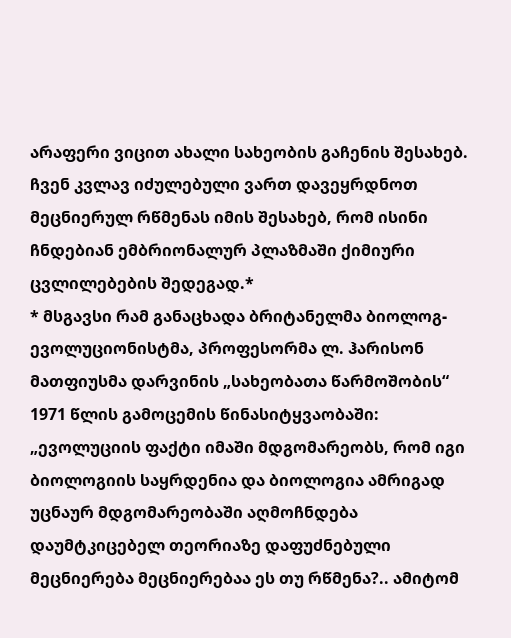არაფერი ვიცით ახალი სახეობის გაჩენის შესახებ. ჩვენ კვლავ იძულებული ვართ დავეყრდნოთ მეცნიერულ რწმენას იმის შესახებ, რომ ისინი ჩნდებიან ემბრიონალურ პლაზმაში ქიმიური ცვლილებების შედეგად.*
* მსგავსი რამ განაცხადა ბრიტანელმა ბიოლოგ-ევოლუციონისტმა, პროფესორმა ლ. ჰარისონ მათფიუსმა დარვინის „სახეობათა წარმოშობის“ 1971 წლის გამოცემის წინასიტყვაობაში: „ევოლუციის ფაქტი იმაში მდგომარეობს, რომ იგი ბიოლოგიის საყრდენია და ბიოლოგია ამრიგად უცნაურ მდგომარეობაში აღმოჩნდება დაუმტკიცებელ თეორიაზე დაფუძნებული მეცნიერება მეცნიერებაა ეს თუ რწმენა?.. ამიტომ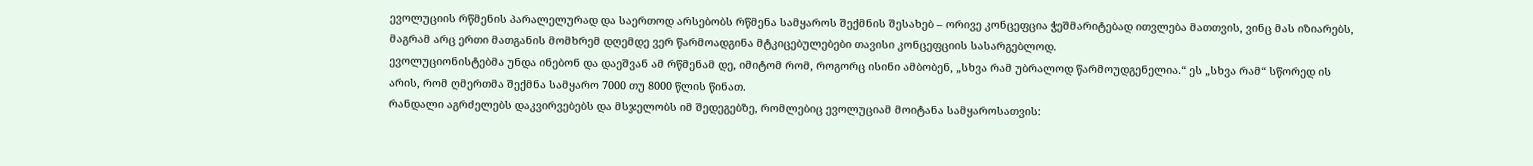ევოლუციის რწმენის პარალელურად და საერთოდ არსებობს რწმენა სამყაროს შექმნის შესახებ – ორივე კონცეფცია ჭეშმარიტებად ითვლება მათთვის, ვინც მას იზიარებს, მაგრამ არც ერთი მათგანის მომხრემ დღემდე ვერ წარმოადგინა მტკიცებულებები თავისი კონცეფციის სასარგებლოდ.
ევოლუციონისტებმა უნდა ინებონ და დაეშვან ამ რწმენამ დე, იმიტომ რომ, როგორც ისინი ამბობენ, „სხვა რამ უბრალოდ წარმოუდგენელია.“ ეს „სხვა რამ“ სწორედ ის არის, რომ ღმერთმა შექმნა სამყარო 7000 თუ 8000 წლის წინათ.
რანდალი აგრძელებს დაკვირვებებს და მსჯელობს იმ შედეგებზე, რომლებიც ევოლუციამ მოიტანა სამყაროსათვის: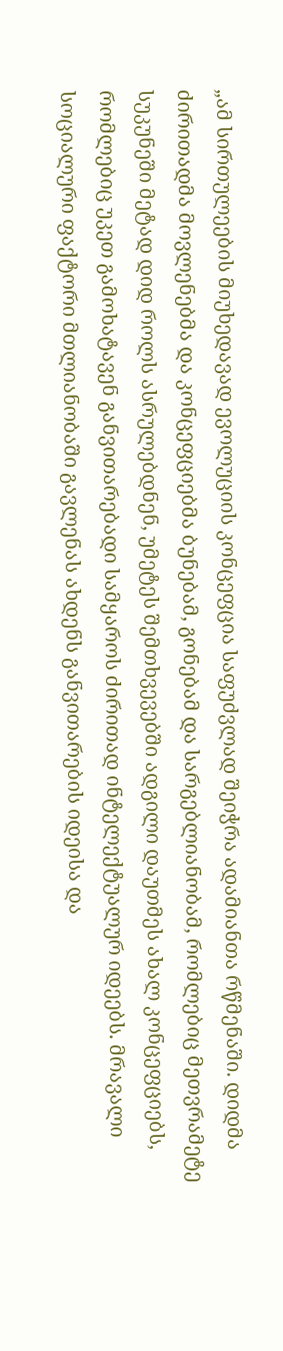„ამ სირთულეების მიუხედავად ევოლუციის კონცეფცია საფუძვლად შეიჭრა ადამიანთა რწმენაში. დიდმა ძირითადმა მოვლენებმა და კონცეფციებმა ბუნებამ, გონებამ და სარგებლიანობამ, რომლებიც მეთვრამეტე სუკუნეში მეტად დიდ როლს ასრულებდნენ, უმეტეს შემთხვევებში ადგილი დაუთმეს ახალ კონცეფციებს, რომლებიც უკეთ გამოხატავენ განვითარებადი სამყაროს ძირითად ინტელექტუალურ იდეებს. მრავალი სოციალური ფაქტორი მთლიანობაში გავლენას ახდენს განვითარების იდეისა და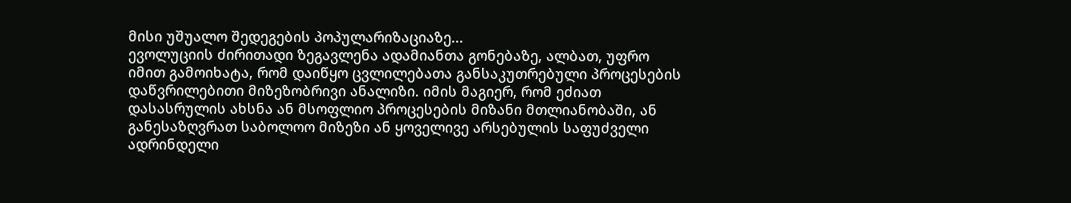მისი უშუალო შედეგების პოპულარიზაციაზე...
ევოლუციის ძირითადი ზეგავლენა ადამიანთა გონებაზე, ალბათ, უფრო იმით გამოიხატა, რომ დაიწყო ცვლილებათა განსაკუთრებული პროცესების დაწვრილებითი მიზეზობრივი ანალიზი. იმის მაგიერ, რომ ეძიათ დასასრულის ახსნა ან მსოფლიო პროცესების მიზანი მთლიანობაში, ან განესაზღვრათ საბოლოო მიზეზი ან ყოველივე არსებულის საფუძველი ადრინდელი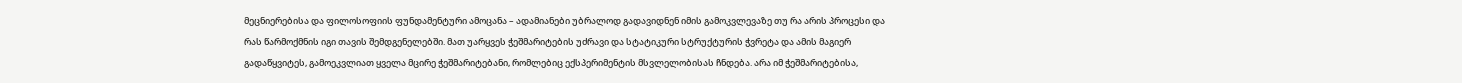მეცნიერებისა და ფილოსოფიის ფუნდამენტური ამოცანა – ადამიანები უბრალოდ გადავიდნენ იმის გამოკვლევაზე თუ რა არის პროცესი და რას წარმოქმნის იგი თავის შემდგენელებში. მათ უარყვეს ჭეშმარიტების უძრავი და სტატიკური სტრუქტურის ჭვრეტა და ამის მაგიერ გადაწყვიტეს, გამოეკვლიათ ყველა მცირე ჭეშმარიტებანი, რომლებიც ექსპერიმენტის მსვლელობისას ჩნდება. არა იმ ჭეშმარიტებისა,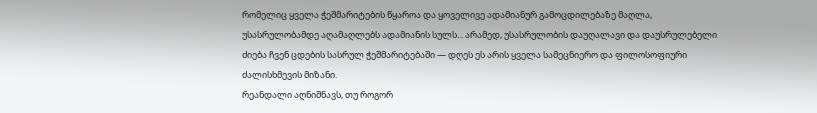რომელიც ყველა ჭეშმარიტების წყაროა და ყოველივე ადამიანურ გამოცდილებაზე მაღლა, უსასრულობამდე აღამაღლებს ადამიანის სულს... არამედ, უსასრულობის დაუღალავი და დაუსრულებელი ძიება ჩვენ ცდების სასრულ ჭეშმარიტებაში — დღეს ეს არის ყველა სამეცნიერო და ფილოსოფიური ძალისხმევის მიზანი.
რეანდალი აღნიშნავს, თუ როგორ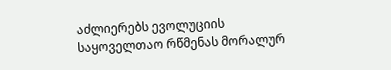აძლიერებს ევოლუციის საყოველთაო რწმენას მორალურ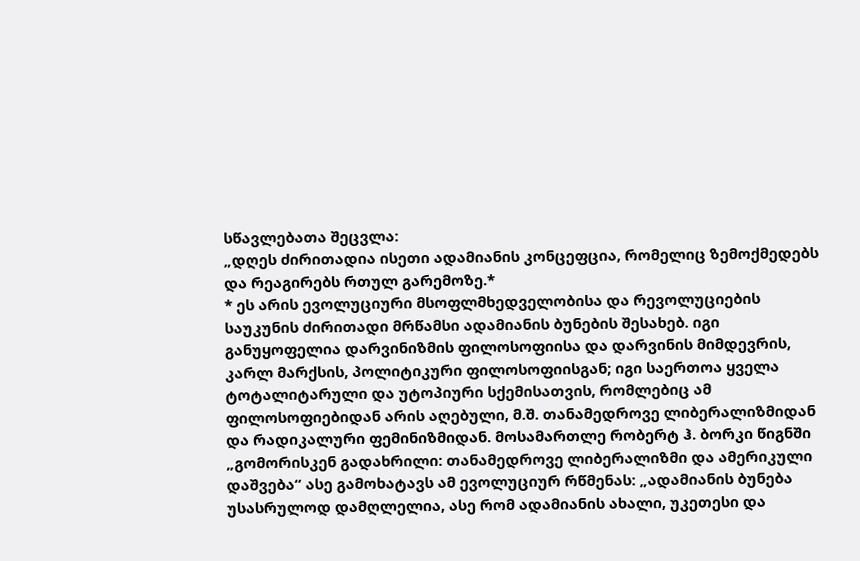სწავლებათა შეცვლა:
„დღეს ძირითადია ისეთი ადამიანის კონცეფცია, რომელიც ზემოქმედებს და რეაგირებს რთულ გარემოზე.*
* ეს არის ევოლუციური მსოფლმხედველობისა და რევოლუციების საუკუნის ძირითადი მრწამსი ადამიანის ბუნების შესახებ. იგი განუყოფელია დარვინიზმის ფილოსოფიისა და დარვინის მიმდევრის, კარლ მარქსის, პოლიტიკური ფილოსოფიისგან; იგი საერთოა ყველა ტოტალიტარული და უტოპიური სქემისათვის, რომლებიც ამ ფილოსოფიებიდან არის აღებული, მ.შ. თანამედროვე ლიბერალიზმიდან და რადიკალური ფემინიზმიდან. მოსამართლე რობერტ ჰ. ბორკი წიგნში „გომორისკენ გადახრილი: თანამედროვე ლიბერალიზმი და ამერიკული დაშვება“ ასე გამოხატავს ამ ევოლუციურ რწმენას: „ადამიანის ბუნება უსასრულოდ დამღლელია, ასე რომ ადამიანის ახალი, უკეთესი და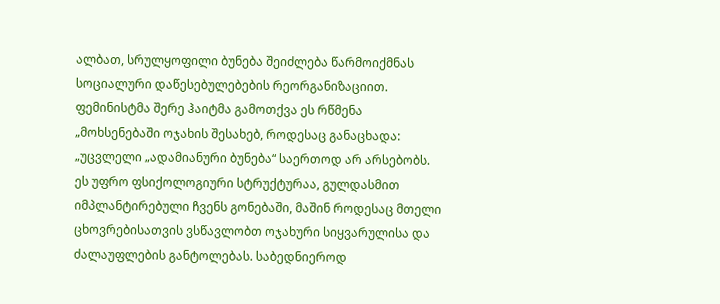ალბათ, სრულყოფილი ბუნება შეიძლება წარმოიქმნას სოციალური დაწესებულებების რეორგანიზაციით. ფემინისტმა შერე ჰაიტმა გამოთქვა ეს რწმენა „მოხსენებაში ოჯახის შესახებ, როდესაც განაცხადა: „უცვლელი „ადამიანური ბუნება“ საერთოდ არ არსებობს. ეს უფრო ფსიქოლოგიური სტრუქტურაა, გულდასმით იმპლანტირებული ჩვენს გონებაში, მაშინ როდესაც მთელი ცხოვრებისათვის ვსწავლობთ ოჯახური სიყვარულისა და ძალაუფლების განტოლებას. საბედნიეროდ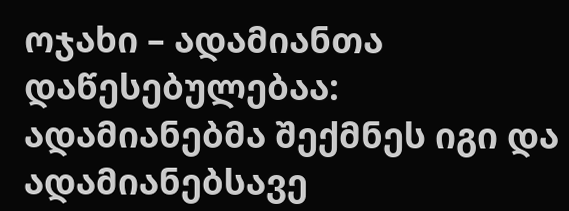ოჯახი – ადამიანთა დაწესებულებაა: ადამიანებმა შექმნეს იგი და ადამიანებსავე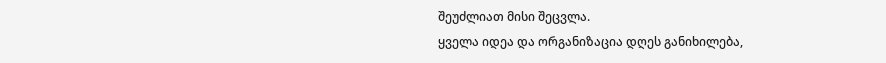შეუძლიათ მისი შეცვლა.
ყველა იდეა და ორგანიზაცია დღეს განიხილება,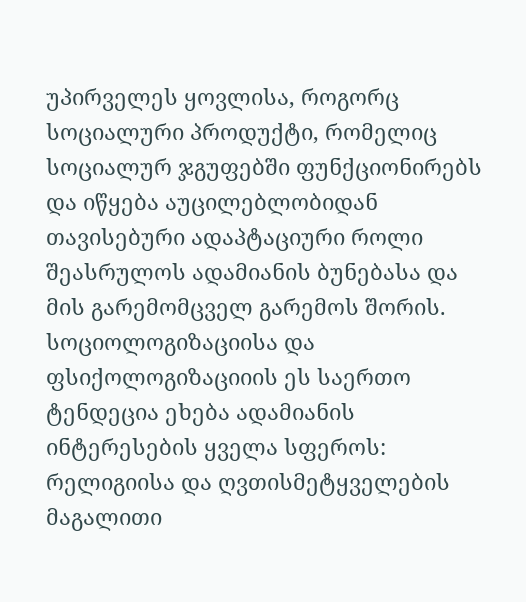უპირველეს ყოვლისა, როგორც სოციალური პროდუქტი, რომელიც სოციალურ ჯგუფებში ფუნქციონირებს და იწყება აუცილებლობიდან თავისებური ადაპტაციური როლი შეასრულოს ადამიანის ბუნებასა და მის გარემომცველ გარემოს შორის. სოციოლოგიზაციისა და ფსიქოლოგიზაციიის ეს საერთო ტენდეცია ეხება ადამიანის ინტერესების ყველა სფეროს: რელიგიისა და ღვთისმეტყველების მაგალითი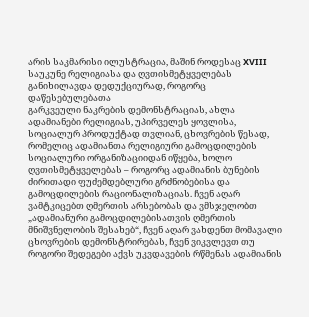არის საკმარისი ილუსტრაცია, მაშინ როდესაც XVIII საუკუნე რელიგიასა და ღვთისმეტყველებას განიხილავდა დედუქციურად, როგორც დაწესებულებათა
გარკვეული ნაკრების დემონსტრაციას, ახლა ადამიანები რელიგიას, უპირველეს ყოვლისა, სოციალურ პროდუქტად თვლიან, ცხოვრების წესად, რომელიც ადამიანთა რელიგიური გამოცდილების სოციალური ორგანიზაციიდან იწყება, ხოლო ღვთისმეტყველებას – როგორც ადამიანის ბუნების ძირითადი ფუძემდებლური გრძნობებისა და გამოცდილების რაციონალიზაციას. ჩვენ აღარ ვამტკიცებთ ღმერთის არსებობას და ვმსჯელობთ „ადამიანური გამოცდილებისათვის ღმერთის მნიშვნელობის შესახებ“, ჩვენ აღარ ვახდენთ მომავალი ცხოვრების დემონსტრირებას, ჩვენ ვიკვლევთ თუ როგორი შედეგები აქვს უკვდავების რწმენას ადამიანის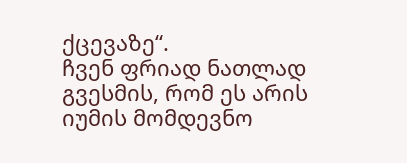ქცევაზე“.
ჩვენ ფრიად ნათლად გვესმის, რომ ეს არის იუმის მომდევნო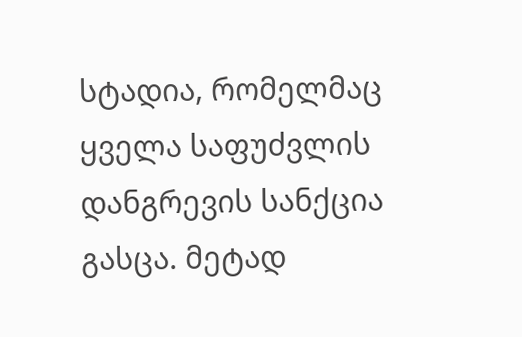სტადია, რომელმაც ყველა საფუძვლის დანგრევის სანქცია გასცა. მეტად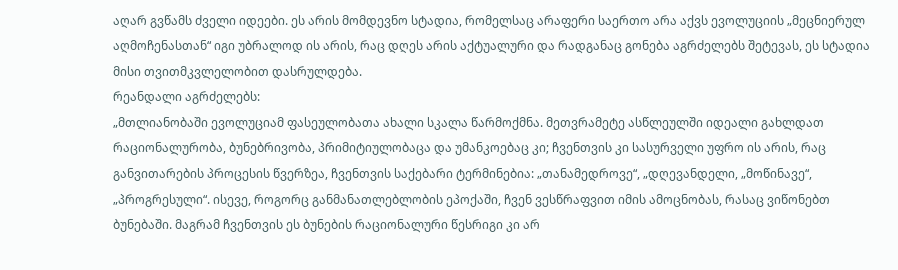აღარ გვწამს ძველი იდეები. ეს არის მომდევნო სტადია, რომელსაც არაფერი საერთო არა აქვს ევოლუციის „მეცნიერულ აღმოჩენასთან“ იგი უბრალოდ ის არის, რაც დღეს არის აქტუალური და რადგანაც გონება აგრძელებს შეტევას, ეს სტადია მისი თვითმკვლელობით დასრულდება.
რეანდალი აგრძელებს:
„მთლიანობაში ევოლუციამ ფასეულობათა ახალი სკალა წარმოქმნა. მეთვრამეტე ასწლეულში იდეალი გახლდათ რაციონალურობა, ბუნებრივობა, პრიმიტიულობაცა და უმანკოებაც კი; ჩვენთვის კი სასურველი უფრო ის არის, რაც განვითარების პროცესის წვერზეა, ჩვენთვის საქებარი ტერმინებია: „თანამედროვე“, „დღევანდელი, „მოწინავე“, „პროგრესული“. ისევე, როგორც განმანათლებლობის ეპოქაში, ჩვენ ვესწრაფვით იმის ამოცნობას, რასაც ვიწონებთ ბუნებაში. მაგრამ ჩვენთვის ეს ბუნების რაციონალური წესრიგი კი არ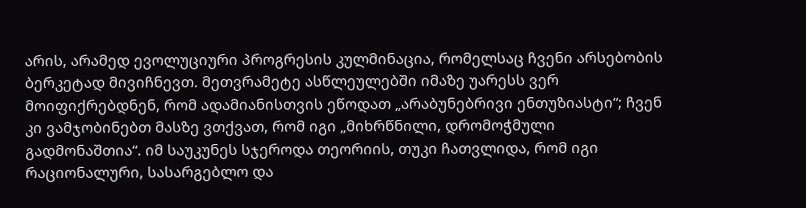არის, არამედ ევოლუციური პროგრესის კულმინაცია, რომელსაც ჩვენი არსებობის ბერკეტად მივიჩნევთ. მეთვრამეტე ასწლეულებში იმაზე უარესს ვერ მოიფიქრებდნენ, რომ ადამიანისთვის ეწოდათ „არაბუნებრივი ენთუზიასტი“; ჩვენ კი ვამჯობინებთ მასზე ვთქვათ, რომ იგი „მიხრწნილი, დრომოჭმული გადმონაშთია“. იმ საუკუნეს სჯეროდა თეორიის, თუკი ჩათვლიდა, რომ იგი რაციონალური, სასარგებლო და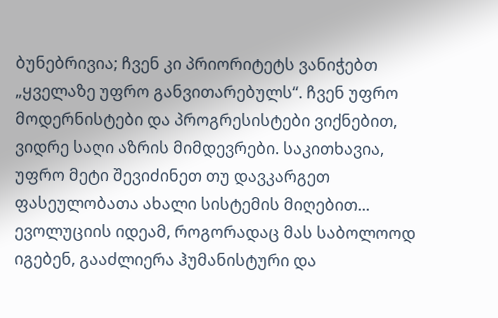ბუნებრივია; ჩვენ კი პრიორიტეტს ვანიჭებთ „ყველაზე უფრო განვითარებულს“. ჩვენ უფრო მოდერნისტები და პროგრესისტები ვიქნებით, ვიდრე საღი აზრის მიმდევრები. საკითხავია, უფრო მეტი შევიძინეთ თუ დავკარგეთ ფასეულობათა ახალი სისტემის მიღებით...
ევოლუციის იდეამ, როგორადაც მას საბოლოოდ იგებენ, გააძლიერა ჰუმანისტური და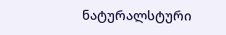ნატურალსტური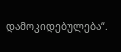დამოკიდებულება“.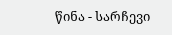წინა - სარჩევი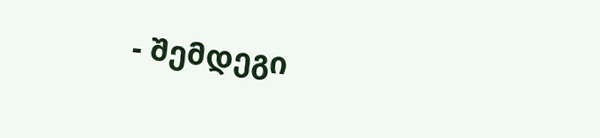- შემდეგი